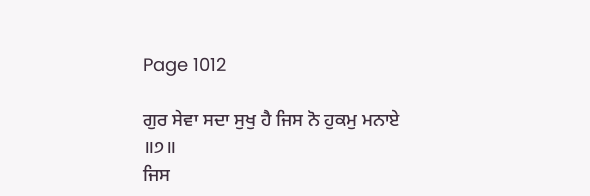Page 1012

ਗੁਰ ਸੇਵਾ ਸਦਾ ਸੁਖੁ ਹੈ ਜਿਸ ਨੋ ਹੁਕਮੁ ਮਨਾਏ ॥੭॥
ਜਿਸ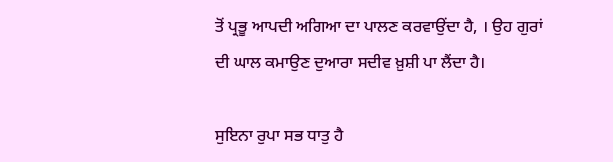ਤੋਂ ਪ੍ਰਭੂ ਆਪਦੀ ਅਗਿਆ ਦਾ ਪਾਲਣ ਕਰਵਾਉਂਦਾ ਹੈ, । ਉਹ ਗੁਰਾਂ ਦੀ ਘਾਲ ਕਮਾਉਣ ਦੁਆਰਾ ਸਦੀਵ ਖ਼ੁਸ਼ੀ ਪਾ ਲੈਂਦਾ ਹੈ।

ਸੁਇਨਾ ਰੁਪਾ ਸਭ ਧਾਤੁ ਹੈ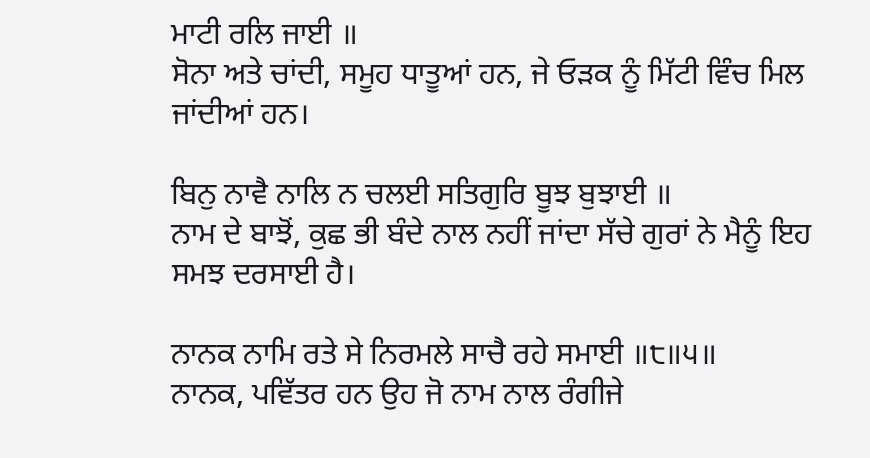ਮਾਟੀ ਰਲਿ ਜਾਈ ॥
ਸੋਨਾ ਅਤੇ ਚਾਂਦੀ, ਸਮੂਹ ਧਾਤੂਆਂ ਹਨ, ਜੇ ਓੜਕ ਨੂੰ ਮਿੱਟੀ ਵਿੰਚ ਮਿਲ ਜਾਂਦੀਆਂ ਹਨ।

ਬਿਨੁ ਨਾਵੈ ਨਾਲਿ ਨ ਚਲਈ ਸਤਿਗੁਰਿ ਬੂਝ ਬੁਝਾਈ ॥
ਨਾਮ ਦੇ ਬਾਝੋਂ, ਕੁਛ ਭੀ ਬੰਦੇ ਨਾਲ ਨਹੀਂ ਜਾਂਦਾ ਸੱਚੇ ਗੁਰਾਂ ਨੇ ਮੈਨੂੰ ਇਹ ਸਮਝ ਦਰਸਾਈ ਹੈ।

ਨਾਨਕ ਨਾਮਿ ਰਤੇ ਸੇ ਨਿਰਮਲੇ ਸਾਚੈ ਰਹੇ ਸਮਾਈ ॥੮॥੫॥
ਨਾਨਕ, ਪਵਿੱਤਰ ਹਨ ਉਹ ਜੋ ਨਾਮ ਨਾਲ ਰੰਗੀਜੇ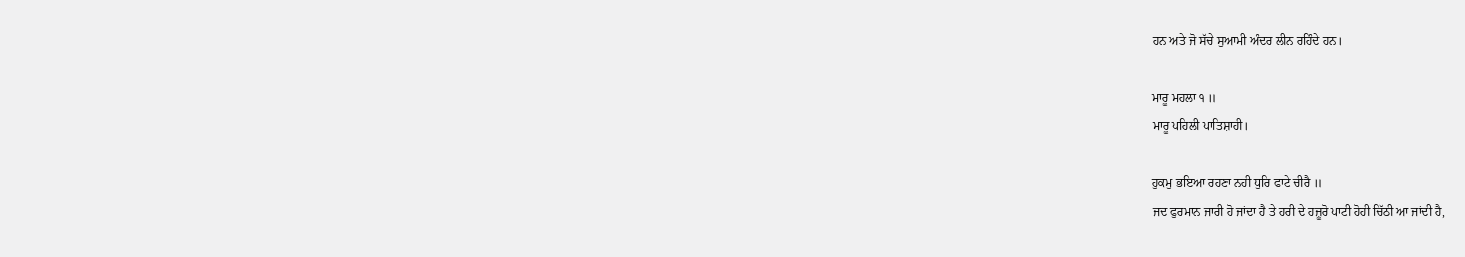ਹਨ ਅਤੇ ਜੋ ਸੱਚੇ ਸੁਆਮੀ ਅੰਦਰ ਲੀਨ ਰਹਿੰਦੇ ਹਨ।

ਮਾਰੂ ਮਹਲਾ ੧ ॥
ਮਾਰੂ ਪਹਿਲੀ ਪਾਤਿਸ਼ਾਹੀ।

ਹੁਕਮੁ ਭਇਆ ਰਹਣਾ ਨਹੀ ਧੁਰਿ ਫਾਟੇ ਚੀਰੈ ॥
ਜਦ ਫੁਰਮਾਨ ਜਾਰੀ ਹੋ ਜਾਂਦਾ ਹੈ ਤੇ ਹਰੀ ਦੇ ਹਜ਼ੂਰੋ ਪਾਟੀ ਹੋਹੀ ਚਿੱਠੀ ਆ ਜਾਂਦੀ ਹੈ,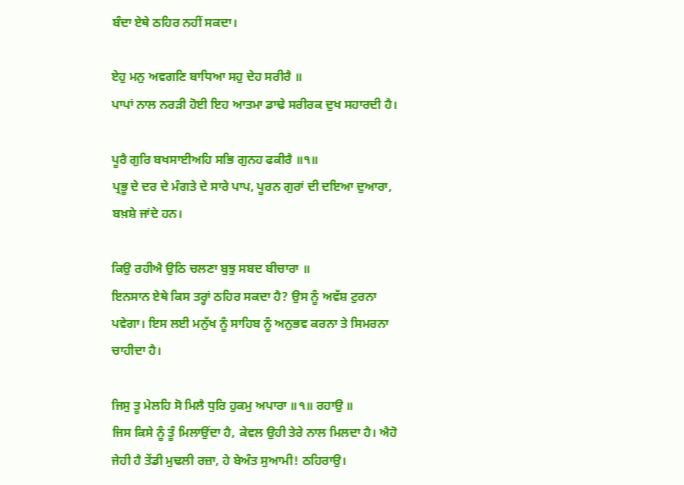ਬੰਦਾ ਏਥੇ ਠਹਿਰ ਨਹੀਂ ਸਕਦਾ।

ਏਹੁ ਮਨੁ ਅਵਗਣਿ ਬਾਧਿਆ ਸਹੁ ਦੇਹ ਸਰੀਰੈ ॥
ਪਾਪਾਂ ਨਾਲ ਨਰੜੀ ਹੋਈ ਇਹ ਆਤਮਾ ਡਾਢੇ ਸਰੀਰਕ ਦੁਖ ਸਹਾਰਦੀ ਹੈ।

ਪੂਰੈ ਗੁਰਿ ਬਖਸਾਈਅਹਿ ਸਭਿ ਗੁਨਹ ਫਕੀਰੈ ॥੧॥
ਪ੍ਰਭੂ ਦੇ ਦਰ ਦੇ ਮੰਗਤੇ ਦੇ ਸਾਰੇ ਪਾਪ, ਪੂਰਨ ਗੁਰਾਂ ਦੀ ਦਇਆ ਦੁਆਰਾ, ਬਖ਼ਸ਼ੇ ਜਾਂਦੇ ਹਨ।

ਕਿਉ ਰਹੀਐ ਉਠਿ ਚਲਣਾ ਬੁਝੁ ਸਬਦ ਬੀਚਾਰਾ ॥
ਇਨਸਾਨ ਏਥੇ ਕਿਸ ਤਰ੍ਹਾਂ ਠਹਿਰ ਸਕਦਾ ਹੈ? ਉਸ ਨੂੰ ਅਵੱਸ਼ ਟੁਰਨਾ ਪਵੇਗਾ। ਇਸ ਲਈ ਮਨੁੱਖ ਨੂੰ ਸਾਹਿਬ ਨੂੰ ਅਨੁਭਵ ਕਰਨਾ ਤੇ ਸਿਮਰਨਾ ਚਾਹੀਦਾ ਹੈ।

ਜਿਸੁ ਤੂ ਮੇਲਹਿ ਸੋ ਮਿਲੈ ਧੁਰਿ ਹੁਕਮੁ ਅਪਾਰਾ ॥੧॥ ਰਹਾਉ ॥
ਜਿਸ ਕਿਸੇ ਨੂੰ ਤੂੰ ਮਿਲਾਉਂਦਾ ਹੈ, ਕੇਵਲ ਉਹੀ ਤੇਰੇ ਨਾਲ ਮਿਲਦਾ ਹੈ। ਐਹੋ ਜੇਹੀ ਹੈ ਤੇਂਡੀ ਮੁਢਲੀ ਰਜ਼ਾ, ਹੇ ਬੇਅੰਤ ਸੁਆਮੀ! ਠਹਿਰਾਉ।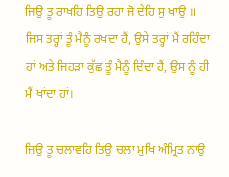ਜਿਉ ਤੂ ਰਾਖਹਿ ਤਿਉ ਰਹਾ ਜੋ ਦੇਹਿ ਸੁ ਖਾਉ ॥
ਜਿਸ ਤਰ੍ਹਾਂ ਤੂੰ ਮੈਨੂੰ ਰਖਦਾ ਹੈਂ, ਉਸੇ ਤਰ੍ਹਾਂ ਮੈਂ ਰਹਿੰਦਾ ਹਾਂ ਅਤੇ ਜਿਹੜਾ ਕੁੱਛ ਤੂੰ ਮੈਨੂੰ ਦਿੰਦਾ ਹੈਂ, ਉਸ ਨੂੰ ਹੀ ਮੈਂ ਖਾਂਦਾ ਹਾਂ।

ਜਿਉ ਤੂ ਚਲਾਵਹਿ ਤਿਉ ਚਲਾ ਮੁਖਿ ਅੰਮ੍ਰਿਤ ਨਾਉ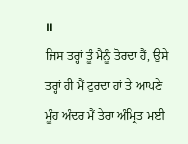॥
ਜਿਸ ਤਰ੍ਹਾਂ ਤੂੰ ਮੈਨੂੰ ਤੋਰਦਾ ਹੈਂ, ਉਸੇ ਤਰ੍ਹਾਂ ਹੀ ਮੈਂ ਟੁਰਦਾ ਹਾਂ ਤੇ ਆਪਣੇ ਮੂੰਹ ਅੰਦਰ ਮੈਂ ਤੇਰਾ ਅੰਮ੍ਰਿਤ ਮਈ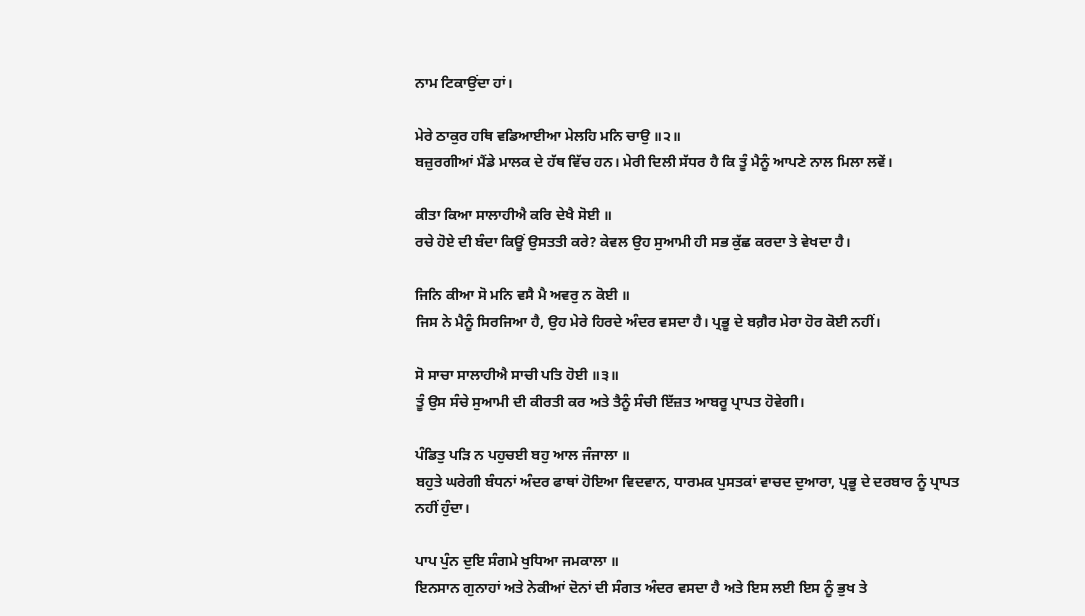ਨਾਮ ਟਿਕਾਉਂਦਾ ਹਾਂ।

ਮੇਰੇ ਠਾਕੁਰ ਹਥਿ ਵਡਿਆਈਆ ਮੇਲਹਿ ਮਨਿ ਚਾਉ ॥੨॥
ਬਜ਼ੁਰਗੀਆਂ ਮੈਂਡੇ ਮਾਲਕ ਦੇ ਹੱਥ ਵਿੱਚ ਹਨ। ਮੇਰੀ ਦਿਲੀ ਸੱਧਰ ਹੈ ਕਿ ਤੂੰ ਮੈਨੂੰ ਆਪਣੇ ਨਾਲ ਮਿਲਾ ਲਵੇਂ।

ਕੀਤਾ ਕਿਆ ਸਾਲਾਹੀਐ ਕਰਿ ਦੇਖੈ ਸੋਈ ॥
ਰਚੇ ਹੋਏ ਦੀ ਬੰਦਾ ਕਿਊਂ ਉਸਤਤੀ ਕਰੇ? ਕੇਵਲ ਉਹ ਸੁਆਮੀ ਹੀ ਸਭ ਕੁੱਛ ਕਰਦਾ ਤੇ ਵੇਖਦਾ ਹੈ।

ਜਿਨਿ ਕੀਆ ਸੋ ਮਨਿ ਵਸੈ ਮੈ ਅਵਰੁ ਨ ਕੋਈ ॥
ਜਿਸ ਨੇ ਮੈਨੂੰ ਸਿਰਜਿਆ ਹੈ, ਉਹ ਮੇਰੇ ਹਿਰਦੇ ਅੰਦਰ ਵਸਦਾ ਹੈ। ਪ੍ਰਭੂ ਦੇ ਬਗ਼ੈਰ ਮੇਰਾ ਹੋਰ ਕੋਈ ਨਹੀਂ।

ਸੋ ਸਾਚਾ ਸਾਲਾਹੀਐ ਸਾਚੀ ਪਤਿ ਹੋਈ ॥੩॥
ਤੂੰ ਉਸ ਸੰਚੇ ਸੁਆਮੀ ਦੀ ਕੀਰਤੀ ਕਰ ਅਤੇ ਤੈਨੂੰ ਸੰਚੀ ਇੱਜ਼ਤ ਆਬਰੂ ਪ੍ਰਾਪਤ ਹੋਵੇਗੀ।

ਪੰਡਿਤੁ ਪੜਿ ਨ ਪਹੁਚਈ ਬਹੁ ਆਲ ਜੰਜਾਲਾ ॥
ਬਹੁਤੇ ਘਰੇਗੀ ਬੰਧਨਾਂ ਅੰਦਰ ਫਾਥਾਂ ਹੋਇਆ ਵਿਦਵਾਨ, ਧਾਰਮਕ ਪੁਸਤਕਾਂ ਵਾਚਦ ਦੁਆਰਾ, ਪ੍ਰਭੂ ਦੇ ਦਰਬਾਰ ਨੂੰ ਪ੍ਰਾਪਤ ਨਹੀਂ ਹੁੰਦਾ।

ਪਾਪ ਪੁੰਨ ਦੁਇ ਸੰਗਮੇ ਖੁਧਿਆ ਜਮਕਾਲਾ ॥
ਇਨਸਾਨ ਗੁਨਾਹਾਂ ਅਤੇ ਨੇਕੀਆਂ ਦੋਨਾਂ ਦੀ ਸੰਗਤ ਅੰਦਰ ਵਸਦਾ ਹੈ ਅਤੇ ਇਸ ਲਈ ਇਸ ਨੂੰ ਭੁਖ ਤੇ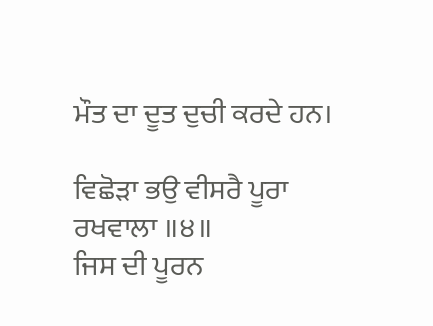ਮੌਤ ਦਾ ਦੂਤ ਦੁਚੀ ਕਰਦੇ ਹਨ।

ਵਿਛੋੜਾ ਭਉ ਵੀਸਰੈ ਪੂਰਾ ਰਖਵਾਲਾ ॥੪॥
ਜਿਸ ਦੀ ਪੂਰਨ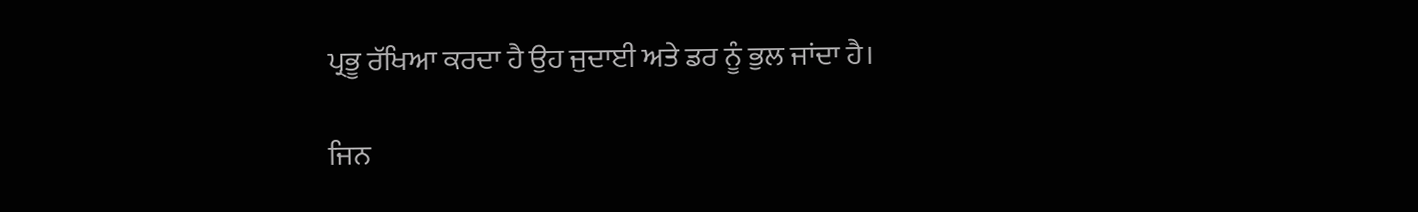ਪ੍ਰਭੂ ਰੱਖਿਆ ਕਰਦਾ ਹੈ ਉਹ ਜੁਦਾਈ ਅਤੇ ਡਰ ਨੂੰ ਭੁਲ ਜਾਂਦਾ ਹੈ।

ਜਿਨ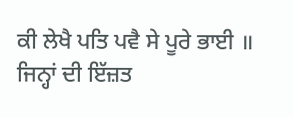ਕੀ ਲੇਖੈ ਪਤਿ ਪਵੈ ਸੇ ਪੂਰੇ ਭਾਈ ॥
ਜਿਨ੍ਹਾਂ ਦੀ ਇੱਜ਼ਤ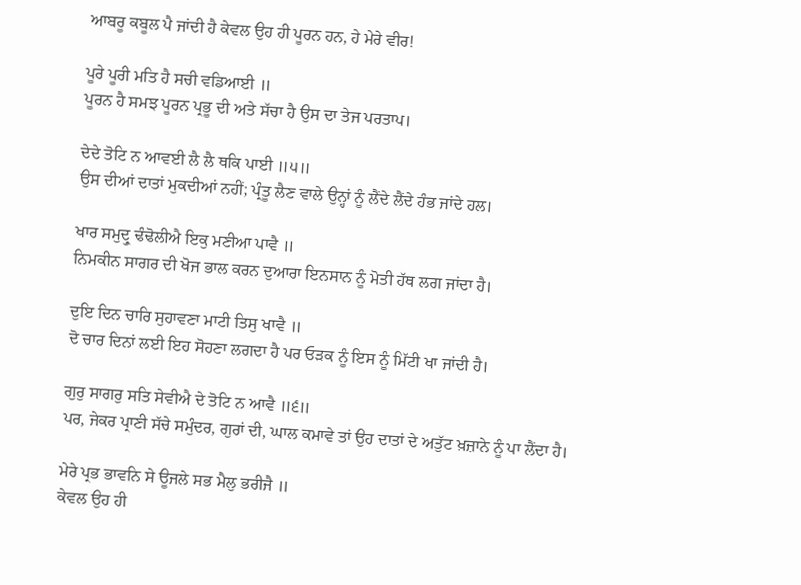ਆਬਰੂ ਕਬੂਲ ਪੈ ਜਾਂਦੀ ਹੈ ਕੇਵਲ ਉਹ ਹੀ ਪੂਰਨ ਹਨ, ਹੇ ਮੇਰੇ ਵੀਰ!

ਪੂਰੇ ਪੂਰੀ ਮਤਿ ਹੈ ਸਚੀ ਵਡਿਆਈ ॥
ਪੂਰਨ ਹੈ ਸਮਝ ਪੂਰਨ ਪ੍ਰਭੂ ਦੀ ਅਤੇ ਸੱਚਾ ਹੈ ਉਸ ਦਾ ਤੇਜ ਪਰਤਾਪ।

ਦੇਦੇ ਤੋਟਿ ਨ ਆਵਈ ਲੈ ਲੈ ਥਕਿ ਪਾਈ ॥੫॥
ਉਸ ਦੀਆਂ ਦਾਤਾਂ ਮੁਕਦੀਆਂ ਨਹੀਂ; ਪ੍ਰੰਤੂ ਲੈਣ ਵਾਲੇ ਉਨ੍ਹਾਂ ਨੂੰ ਲੈਂਦੇ ਲੈਂਦੇ ਹੰਭ ਜਾਂਦੇ ਹਲ।

ਖਾਰ ਸਮੁਦ੍ਰੁ ਢੰਢੋਲੀਐ ਇਕੁ ਮਣੀਆ ਪਾਵੈ ॥
ਨਿਮਕੀਨ ਸਾਗਰ ਦੀ ਖੋਜ ਭਾਲ ਕਰਨ ਦੁਆਰਾ ਇਨਸਾਨ ਨੂੰ ਮੋਤੀ ਹੱਥ ਲਗ ਜਾਂਦਾ ਹੈ।

ਦੁਇ ਦਿਨ ਚਾਰਿ ਸੁਹਾਵਣਾ ਮਾਟੀ ਤਿਸੁ ਖਾਵੈ ॥
ਦੋ ਚਾਰ ਦਿਨਾਂ ਲਈ ਇਹ ਸੋਹਣਾ ਲਗਦਾ ਹੈ ਪਰ ਓੜਕ ਨੂੰ ਇਸ ਨੂੰ ਮਿੱਟੀ ਖਾ ਜਾਂਦੀ ਹੈ।

ਗੁਰੁ ਸਾਗਰੁ ਸਤਿ ਸੇਵੀਐ ਦੇ ਤੋਟਿ ਨ ਆਵੈ ॥੬॥
ਪਰ, ਜੇਕਰ ਪ੍ਰਾਣੀ ਸੱਚੇ ਸਮੁੰਦਰ, ਗੁਰਾਂ ਦੀ, ਘਾਲ ਕਮਾਵੇ ਤਾਂ ਉਹ ਦਾਤਾਂ ਦੇ ਅਤੁੱਟ ਖ਼ਜ਼ਾਨੇ ਨੂੰ ਪਾ ਲੈਂਦਾ ਹੈ।

ਮੇਰੇ ਪ੍ਰਭ ਭਾਵਨਿ ਸੇ ਊਜਲੇ ਸਭ ਮੈਲੁ ਭਰੀਜੈ ॥
ਕੇਵਲ ਉਹ ਹੀ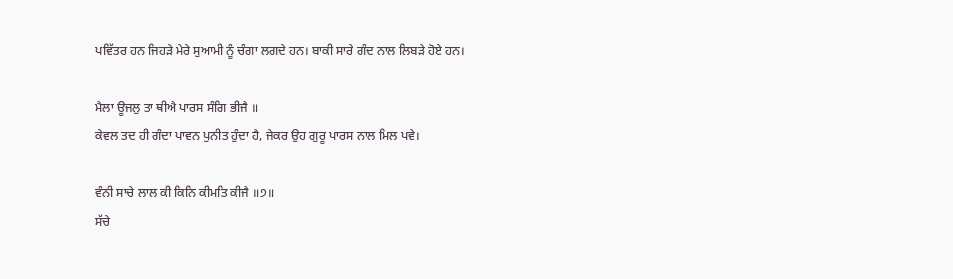ਪਵਿੱਤਰ ਹਨ ਜਿਹੜੇ ਮੇਰੇ ਸੁਆਮੀ ਨੂੰ ਚੰਗਾ ਲਗਦੇ ਹਨ। ਬਾਕੀ ਸਾਰੇ ਗੰਦ ਨਾਲ ਲਿਬੜੇ ਹੋਏ ਹਨ।

ਮੈਲਾ ਊਜਲੁ ਤਾ ਥੀਐ ਪਾਰਸ ਸੰਗਿ ਭੀਜੈ ॥
ਕੇਵਲ ਤਦ ਹੀ ਗੰਦਾ ਪਾਵਨ ਪੁਨੀਤ ਹੁੰਦਾ ਹੈ, ਜੇਕਰ ਉਹ ਗੁਰੂ ਪਾਰਸ ਨਾਲ ਮਿਲ ਪਵੇ।

ਵੰਨੀ ਸਾਚੇ ਲਾਲ ਕੀ ਕਿਨਿ ਕੀਮਤਿ ਕੀਜੈ ॥੭॥
ਸੱਚੇ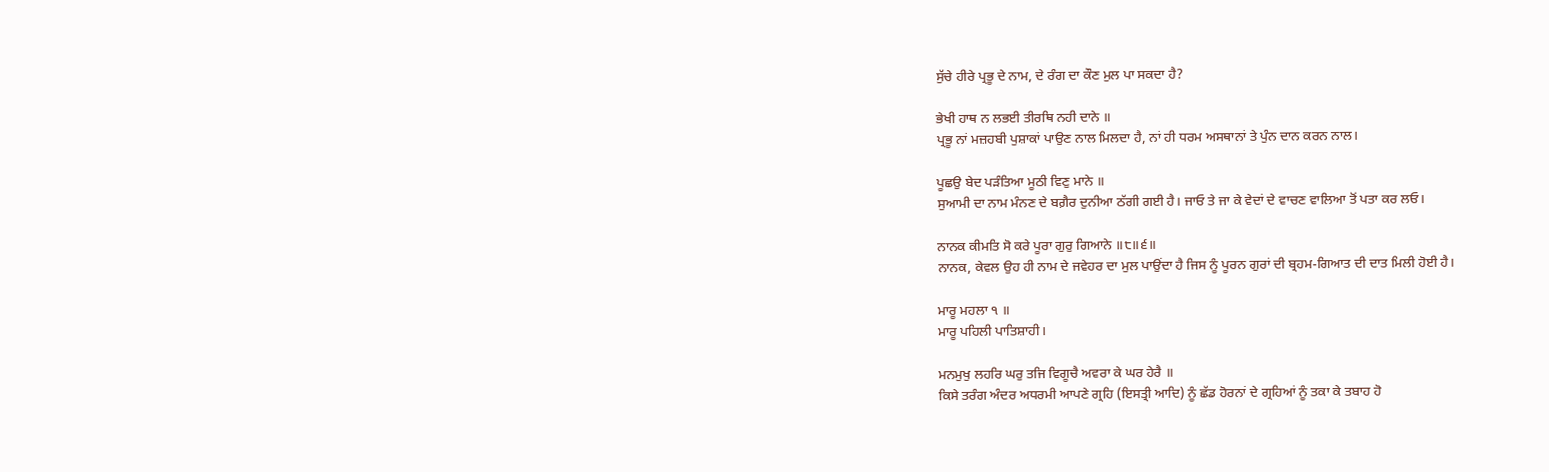ਸੁੱਚੇ ਹੀਰੇ ਪ੍ਰਭੂ ਦੇ ਨਾਮ, ਦੇ ਰੰਗ ਦਾ ਕੌਣ ਮੁਲ ਪਾ ਸਕਦਾ ਹੈ?

ਭੇਖੀ ਹਾਥ ਨ ਲਭਈ ਤੀਰਥਿ ਨਹੀ ਦਾਨੇ ॥
ਪ੍ਰਭੂ ਨਾਂ ਮਜ਼ਹਬੀ ਪੁਸ਼ਾਕਾਂ ਪਾਉਣ ਨਾਲ ਮਿਲਦਾ ਹੈ, ਨਾਂ ਹੀ ਧਰਮ ਅਸਥਾਨਾਂ ਤੇ ਪੁੰਨ ਦਾਨ ਕਰਨ ਨਾਲ।

ਪੂਛਉ ਬੇਦ ਪੜੰਤਿਆ ਮੂਠੀ ਵਿਣੁ ਮਾਨੇ ॥
ਸੁਆਮੀ ਦਾ ਨਾਮ ਮੰਨਣ ਦੇ ਬਗ਼ੈਰ ਦੁਨੀਆ ਠੱਗੀ ਗਈ ਹੈ। ਜਾਓ ਤੇ ਜਾ ਕੇ ਵੇਦਾਂ ਦੇ ਵਾਚਣ ਵਾਲਿਆ ਤੋਂ ਪਤਾ ਕਰ ਲਓ।

ਨਾਨਕ ਕੀਮਤਿ ਸੋ ਕਰੇ ਪੂਰਾ ਗੁਰੁ ਗਿਆਨੇ ॥੮॥੬॥
ਨਾਨਕ, ਕੇਵਲ ਉਹ ਹੀ ਨਾਮ ਦੇ ਜਵੇਹਰ ਦਾ ਮੁਲ ਪਾਉਂਦਾ ਹੈ ਜਿਸ ਨੂੰ ਪੂਰਨ ਗੁਰਾਂ ਦੀ ਬ੍ਰਹਮ-ਗਿਆਤ ਦੀ ਦਾਤ ਮਿਲੀ ਹੋਈ ਹੈ।

ਮਾਰੂ ਮਹਲਾ ੧ ॥
ਮਾਰੂ ਪਹਿਲੀ ਪਾਤਿਸ਼ਾਹੀ।

ਮਨਮੁਖੁ ਲਹਰਿ ਘਰੁ ਤਜਿ ਵਿਗੂਚੈ ਅਵਰਾ ਕੇ ਘਰ ਹੇਰੈ ॥
ਕਿਸੇ ਤਰੰਗ ਅੰਦਰ ਅਧਰਮੀ ਆਪਣੇ ਗ੍ਰਹਿ (ਇਸਤ੍ਰੀ ਆਦਿ) ਨੂੰ ਛੱਡ ਹੋਰਨਾਂ ਦੇ ਗ੍ਰਹਿਆਂ ਨੂੰ ਤਕਾ ਕੇ ਤਬਾਹ ਹੋ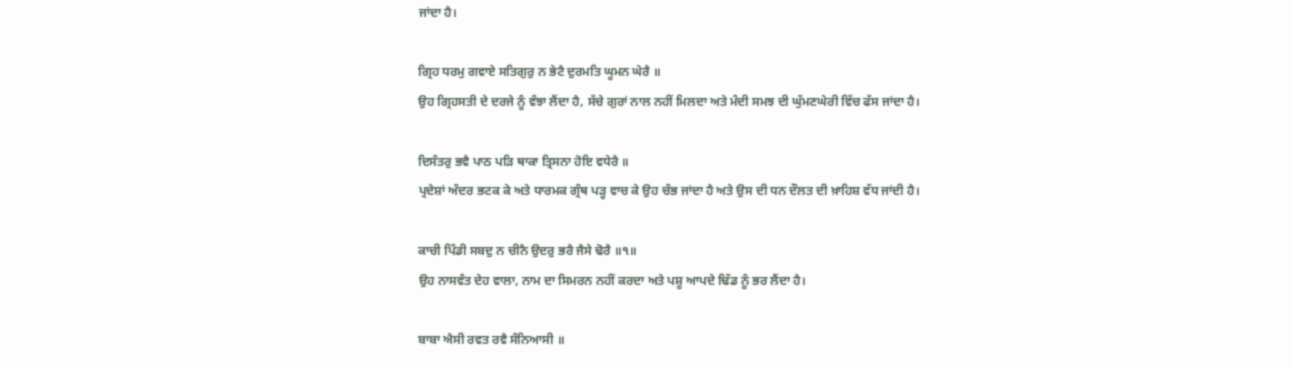ਜਾਂਦਾ ਹੈ।

ਗ੍ਰਿਹ ਧਰਮੁ ਗਵਾਏ ਸਤਿਗੁਰੁ ਨ ਭੇਟੈ ਦੁਰਮਤਿ ਘੂਮਨ ਘੇਰੈ ॥
ਉਹ ਗ੍ਰਿਹਸਤੀ ਦੇ ਦਰਜੇ ਨੂੰ ਵੰਝਾ ਲੈਂਦਾ ਹੈ, ਸੱਚੇ ਗੁਰਾਂ ਨਾਲ ਨਹੀਂ ਮਿਲਦਾ ਅਤੇ ਮੰਦੀ ਸਮਝ ਦੀ ਘੁੱਮਣਘੇਰੀ ਵਿੱਚ ਫੱਸ ਜਾਂਦਾ ਹੈ।

ਦਿਸੰਤਰੁ ਭਵੈ ਪਾਠ ਪੜਿ ਥਾਕਾ ਤ੍ਰਿਸਨਾ ਹੋਇ ਵਧੇਰੈ ॥
ਪ੍ਰਦੇਸ਼ਾਂ ਅੰਦਰ ਭਟਕ ਕੇ ਅਤੇ ਧਾਰਮਕ ਗ੍ਰੰਥ ਪੜ੍ਹ ਵਾਚ ਕੇ ਉਹ ਚੰਭ ਜਾਂਦਾ ਹੈ ਅਤੇ ਉਸ ਦੀ ਧਨ ਦੌਲਤ ਦੀ ਖ਼ਾਹਿਸ਼ ਵੱਧ ਜਾਂਦੀ ਹੈ।

ਕਾਚੀ ਪਿੰਡੀ ਸਬਦੁ ਨ ਚੀਨੈ ਉਦਰੁ ਭਰੈ ਜੈਸੇ ਢੋਰੈ ॥੧॥
ਉਹ ਨਾਸਵੰਤ ਦੇਹ ਵਾਲਾ, ਨਾਮ ਦਾ ਸਿਮਰਨ ਨਹੀਂ ਕਰਦਾ ਅਤੇ ਪਸ਼ੂ ਆਪਦੇ ਢਿੱਡ ਨੂੰ ਭਰ ਲੈਂਦਾ ਹੈ।

ਬਾਬਾ ਐਸੀ ਰਵਤ ਰਵੈ ਸੰਨਿਆਸੀ ॥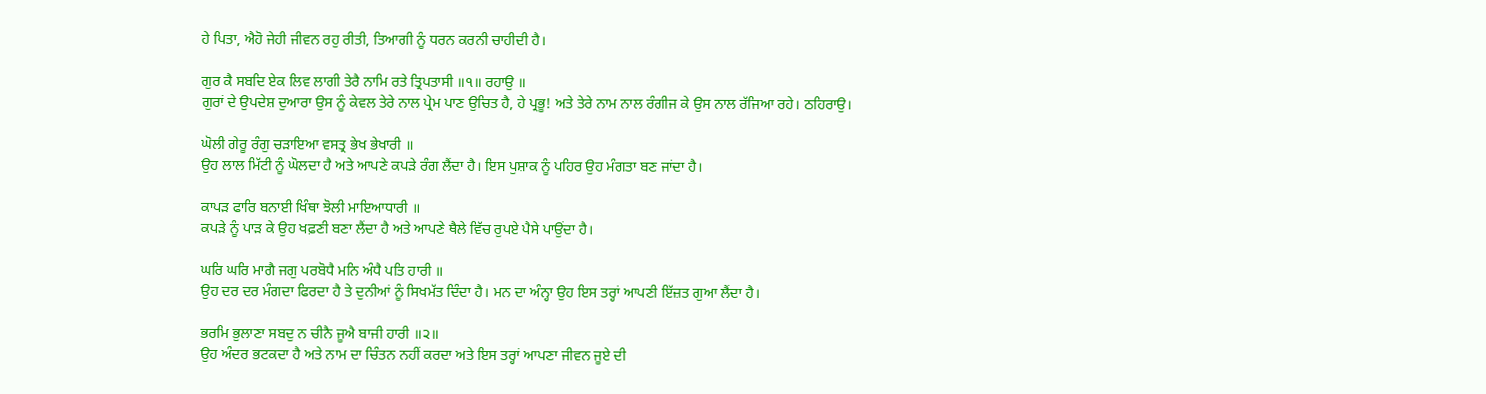ਹੇ ਪਿਤਾ, ਐਹੋ ਜੇਹੀ ਜੀਵਨ ਰਹੁ ਰੀਤੀ, ਤਿਆਗੀ ਨੂੰ ਧਰਨ ਕਰਨੀ ਚਾਹੀਦੀ ਹੈ।

ਗੁਰ ਕੈ ਸਬਦਿ ਏਕ ਲਿਵ ਲਾਗੀ ਤੇਰੈ ਨਾਮਿ ਰਤੇ ਤ੍ਰਿਪਤਾਸੀ ॥੧॥ ਰਹਾਉ ॥
ਗੁਰਾਂ ਦੇ ਉਪਦੇਸ਼ ਦੁਆਰਾ ਉਸ ਨੂੰ ਕੇਵਲ ਤੇਰੇ ਨਾਲ ਪ੍ਰੇਮ ਪਾਣ ਉਚਿਤ ਹੈ, ਹੇ ਪ੍ਰਭੂ! ਅਤੇ ਤੇਰੇ ਨਾਮ ਨਾਲ ਰੰਗੀਜ ਕੇ ਉਸ ਨਾਲ ਰੱਜਿਆ ਰਹੇ। ਠਹਿਰਾਉ।

ਘੋਲੀ ਗੇਰੂ ਰੰਗੁ ਚੜਾਇਆ ਵਸਤ੍ਰ ਭੇਖ ਭੇਖਾਰੀ ॥
ਉਹ ਲਾਲ ਮਿੱਟੀ ਨੂੰ ਘੋਲਦਾ ਹੈ ਅਤੇ ਆਪਣੇ ਕਪੜੇ ਰੰਗ ਲੈਂਦਾ ਹੈ। ਇਸ ਪੁਸ਼ਾਕ ਨੂੰ ਪਹਿਰ ਉਹ ਮੰਗਤਾ ਬਣ ਜਾਂਦਾ ਹੈ।

ਕਾਪੜ ਫਾਰਿ ਬਨਾਈ ਖਿੰਥਾ ਝੋਲੀ ਮਾਇਆਧਾਰੀ ॥
ਕਪੜੇ ਨੂੰ ਪਾੜ ਕੇ ਉਹ ਖਫ਼ਣੀ ਬਣਾ ਲੈਂਦਾ ਹੈ ਅਤੇ ਆਪਣੇ ਥੈਲੇ ਵਿੱਚ ਰੁਪਏ ਪੈਸੇ ਪਾਉਂਦਾ ਹੈ।

ਘਰਿ ਘਰਿ ਮਾਗੈ ਜਗੁ ਪਰਬੋਧੈ ਮਨਿ ਅੰਧੈ ਪਤਿ ਹਾਰੀ ॥
ਉਹ ਦਰ ਦਰ ਮੰਗਦਾ ਫਿਰਦਾ ਹੈ ਤੇ ਦੁਨੀਆਂ ਨੂੰ ਸਿਖਮੱਤ ਦਿੰਦਾ ਹੈ। ਮਨ ਦਾ ਅੰਨ੍ਹਾ ਉਹ ਇਸ ਤਰ੍ਹਾਂ ਆਪਣੀ ਇੱਜ਼ਤ ਗੁਆ ਲੈਂਦਾ ਹੈ।

ਭਰਮਿ ਭੁਲਾਣਾ ਸਬਦੁ ਨ ਚੀਨੈ ਜੂਐ ਬਾਜੀ ਹਾਰੀ ॥੨॥
ਉਹ ਅੰਦਰ ਭਟਕਦਾ ਹੈ ਅਤੇ ਨਾਮ ਦਾ ਚਿੰਤਨ ਨਹੀਂ ਕਰਦਾ ਅਤੇ ਇਸ ਤਰ੍ਹਾਂ ਆਪਣਾ ਜੀਵਨ ਜੂਏ ਦੀ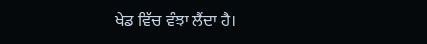ਖੇਡ ਵਿੱਚ ਵੰਝਾ ਲੈਂਦਾ ਹੈ।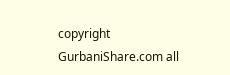copyright GurbaniShare.com all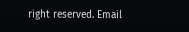right reserved. Email